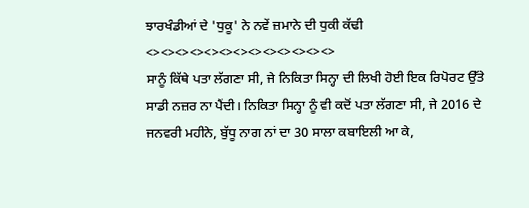ਝਾਰਖੰਡੀਆਂ ਦੇ 'ਧੁਕੂ' ਨੇ ਨਵੇਂ ਜ਼ਮਾਨੇ ਦੀ ਧੁਕੀ ਕੱਢੀ
<><><><><><><><><><><><><>
ਸਾਨੂੰ ਕਿੱਥੇ ਪਤਾ ਲੱਗਣਾ ਸੀ, ਜੇ ਨਿਕਿਤਾ ਸਿਨ੍ਹਾ ਦੀ ਲਿਖੀ ਹੋਈ ਇਕ ਰਿਪੋਰਟ ਉੱਤੇ ਸਾਡੀ ਨਜ਼ਰ ਨਾ ਪੈਂਦੀ। ਨਿਕਿਤਾ ਸਿਨ੍ਹਾ ਨੂੰ ਵੀ ਕਦੋਂ ਪਤਾ ਲੱਗਣਾ ਸੀ, ਜੇ 2016 ਦੇ ਜਨਵਰੀ ਮਹੀਨੇ, ਬੁੱਧੂ ਨਾਗ ਨਾਂ ਦਾ 30 ਸਾਲਾ ਕਬਾਇਲੀ ਆ ਕੇ,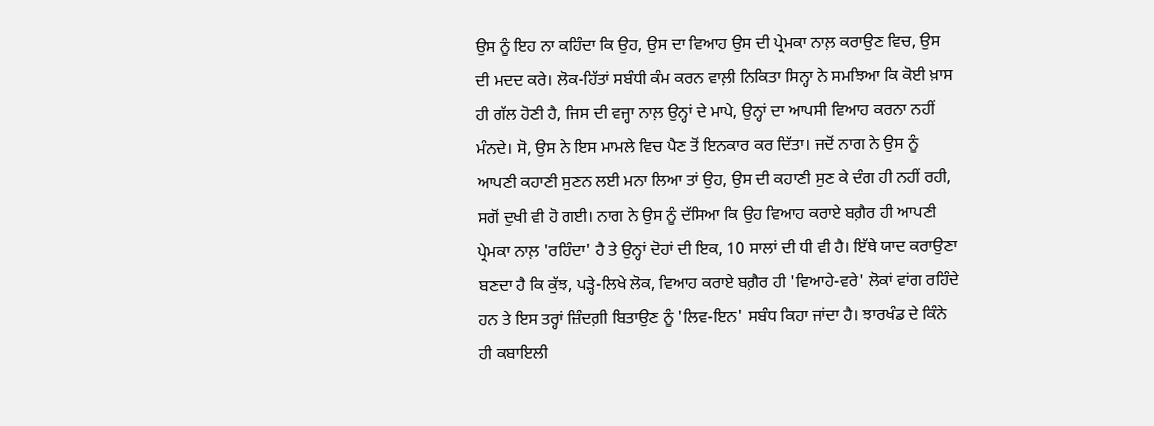ਉਸ ਨੂੰ ਇਹ ਨਾ ਕਹਿੰਦਾ ਕਿ ਉਹ, ਉਸ ਦਾ ਵਿਆਹ ਉਸ ਦੀ ਪ੍ਰੇਮਕਾ ਨਾਲ਼ ਕਰਾਉਣ ਵਿਚ, ਉਸ ਦੀ ਮਦਦ ਕਰੇ। ਲੋਕ-ਹਿੱਤਾਂ ਸਬੰਧੀ ਕੰਮ ਕਰਨ ਵਾਲ਼ੀ ਨਿਕਿਤਾ ਸਿਨ੍ਹਾ ਨੇ ਸਮਝਿਆ ਕਿ ਕੋਈ ਖ਼ਾਸ ਹੀ ਗੱਲ ਹੋਣੀ ਹੈ, ਜਿਸ ਦੀ ਵਜ੍ਹਾ ਨਾਲ਼ ਉਨ੍ਹਾਂ ਦੇ ਮਾਪੇ, ਉਨ੍ਹਾਂ ਦਾ ਆਪਸੀ ਵਿਆਹ ਕਰਨਾ ਨਹੀਂ ਮੰਨਦੇ। ਸੋ, ਉਸ ਨੇ ਇਸ ਮਾਮਲੇ ਵਿਚ ਪੈਣ ਤੋਂ ਇਨਕਾਰ ਕਰ ਦਿੱਤਾ। ਜਦੋਂ ਨਾਗ ਨੇ ਉਸ ਨੂੰ ਆਪਣੀ ਕਹਾਣੀ ਸੁਣਨ ਲਈ ਮਨਾ ਲਿਆ ਤਾਂ ਉਹ, ਉਸ ਦੀ ਕਹਾਣੀ ਸੁਣ ਕੇ ਦੰਗ ਹੀ ਨਹੀਂ ਰਹੀ, ਸਗੋਂ ਦੁਖੀ ਵੀ ਹੋ ਗਈ। ਨਾਗ ਨੇ ਉਸ ਨੂੰ ਦੱਸਿਆ ਕਿ ਉਹ ਵਿਆਹ ਕਰਾਏ ਬਗ਼ੈਰ ਹੀ ਆਪਣੀ ਪ੍ਰੇਮਕਾ ਨਾਲ਼ 'ਰਹਿੰਦਾ' ਹੈ ਤੇ ਉਨ੍ਹਾਂ ਦੋਹਾਂ ਦੀ ਇਕ, 10 ਸਾਲਾਂ ਦੀ ਧੀ ਵੀ ਹੈ। ਇੱਥੇ ਯਾਦ ਕਰਾਉਣਾ ਬਣਦਾ ਹੈ ਕਿ ਕੁੱਝ, ਪੜ੍ਹੇ-ਲਿਖੇ ਲੋਕ, ਵਿਆਹ ਕਰਾਏ ਬਗ਼ੈਰ ਹੀ 'ਵਿਆਹੇ-ਵਰੇ' ਲੋਕਾਂ ਵਾਂਗ ਰਹਿੰਦੇ ਹਨ ਤੇ ਇਸ ਤਰ੍ਹਾਂ ਜ਼ਿੰਦਗ਼ੀ ਬਿਤਾਉਣ ਨੂੰ 'ਲਿਵ-ਇਨ' ਸਬੰਧ ਕਿਹਾ ਜਾਂਦਾ ਹੈ। ਝਾਰਖੰਡ ਦੇ ਕਿੰਨੇ ਹੀ ਕਬਾਇਲੀ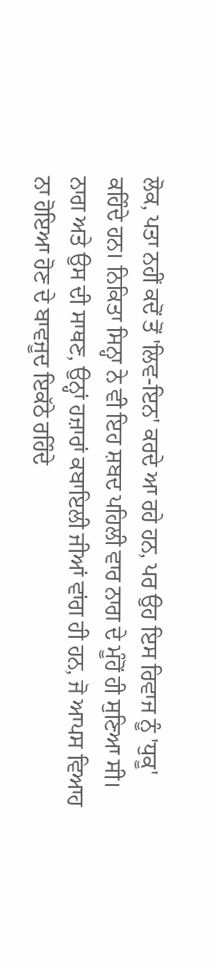ਲੋਕ, ਪਤਾ ਨਹੀਂ ਕਦੋਂ ਤੋਂ 'ਲਿਵ-ਇਨ' ਕਰਦੇ ਆ ਰਹੇ ਹਨ, ਪਰ ਉਹ ਇਸ ਰਿਵਾਜ ਨੂੰ 'ਧੁਕੂ' ਕਹਿੰਦੇ ਹਨ। ਨਿਕਿਤਾ ਸਿਨ੍ਹਾ ਨੇ ਵੀ ਇਹ ਸ਼ਬਦ ਪਹਿਲੀ ਵਾਰ ਨਾਗ ਦੇ ਮੂੰਹੋਂ ਹੀ ਸੁਣਿਆ ਸੀ।
ਨਾਗ ਅਤੇ ਉਸ ਦੀ ਸਾਥਣ, ਉਨ੍ਹਾਂ ਹਜ਼ਾਰਾਂ ਕਬਾਇਲੀ ਜੀਆਂ ਵਾਂਗ ਹੀ ਹਨ, ਜੋ ਆਪਸ ਵਿਆਹ ਨਾ ਹੋਇਆ ਹੋਣ ਦੇ ਬਾਵਜੂਦ ਇਕੱਠੇ ਰਹਿੰਦੇ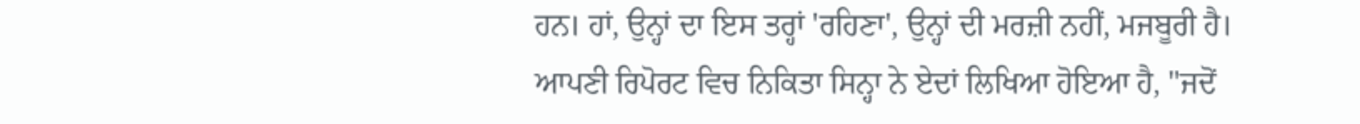ਹਨ। ਹਾਂ, ਉਨ੍ਹਾਂ ਦਾ ਇਸ ਤਰ੍ਹਾਂ 'ਰਹਿਣਾ', ਉਨ੍ਹਾਂ ਦੀ ਮਰਜ਼ੀ ਨਹੀਂ, ਮਜਬੂਰੀ ਹੈ। ਆਪਣੀ ਰਿਪੋਰਟ ਵਿਚ ਨਿਕਿਤਾ ਸਿਨ੍ਹਾ ਨੇ ਏਦਾਂ ਲਿਖਿਆ ਹੋਇਆ ਹੈ, "ਜਦੋਂ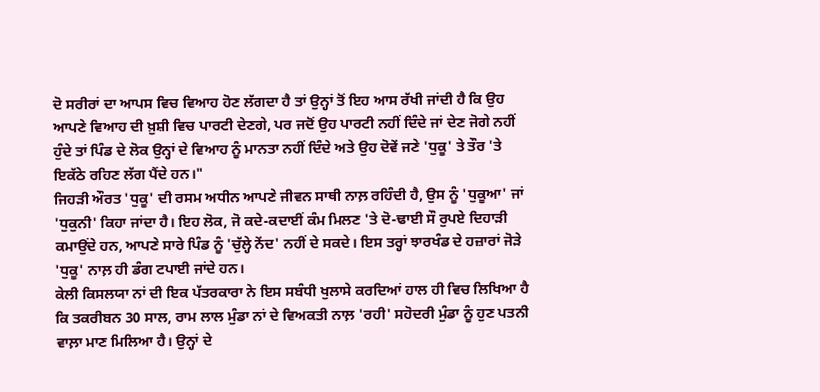ਦੋ ਸਰੀਰਾਂ ਦਾ ਆਪਸ ਵਿਚ ਵਿਆਹ ਹੋਣ ਲੱਗਦਾ ਹੈ ਤਾਂ ਉਨ੍ਹਾਂ ਤੋਂ ਇਹ ਆਸ ਰੱਖੀ ਜਾਂਦੀ ਹੈ ਕਿ ਉਹ ਆਪਣੇ ਵਿਆਹ ਦੀ ਖ਼ੁਸ਼ੀ ਵਿਚ ਪਾਰਟੀ ਦੇਣਗੇ, ਪਰ ਜਦੋਂ ਉਹ ਪਾਰਟੀ ਨਹੀਂ ਦਿੰਦੇ ਜਾਂ ਦੇਣ ਜੋਗੇ ਨਹੀਂ ਹੁੰਦੇ ਤਾਂ ਪਿੰਡ ਦੇ ਲੋਕ ਉਨ੍ਹਾਂ ਦੇ ਵਿਆਹ ਨੂੰ ਮਾਨਤਾ ਨਹੀਂ ਦਿੰਦੇ ਅਤੇ ਉਹ ਦੋਵੇਂ ਜਣੇ 'ਧੁਕੂ' ਤੇ ਤੌਰ 'ਤੇ ਇਕੱਠੇ ਰਹਿਣ ਲੱਗ ਪੈਂਦੇ ਹਨ।"
ਜਿਹੜੀ ਔਰਤ 'ਧੁਕੂ' ਦੀ ਰਸਮ ਅਧੀਨ ਆਪਣੇ ਜੀਵਨ ਸਾਥੀ ਨਾਲ਼ ਰਹਿੰਦੀ ਹੈ, ਉਸ ਨੂੰ 'ਧੁਕੂਆ' ਜਾਂ 'ਧੁਕੁਨੀ' ਕਿਹਾ ਜਾਂਦਾ ਹੈ। ਇਹ ਲੋਕ, ਜੋ ਕਦੇ-ਕਦਾਈਂ ਕੰਮ ਮਿਲਣ 'ਤੇ ਦੋ-ਢਾਈ ਸੌ ਰੁਪਏ ਦਿਹਾੜੀ ਕਮਾਉਂਦੇ ਹਨ, ਆਪਣੇ ਸਾਰੇ ਪਿੰਡ ਨੂੰ 'ਚੁੱਲ੍ਹੇ ਨੇਂਦ' ਨਹੀਂ ਦੇ ਸਕਦੇ। ਇਸ ਤਰ੍ਹਾਂ ਝਾਰਖੰਡ ਦੇ ਹਜ਼ਾਰਾਂ ਜੋੜੇ 'ਧੁਕੂ' ਨਾਲ਼ ਹੀ ਡੰਗ ਟਪਾਈ ਜਾਂਦੇ ਹਨ।
ਕੇਲੀ ਕਿਸਲਯਾ ਨਾਂ ਦੀ ਇਕ ਪੱਤਰਕਾਰਾ ਨੇ ਇਸ ਸਬੰਧੀ ਖੁਲਾਸੇ ਕਰਦਿਆਂ ਹਾਲ ਹੀ ਵਿਚ ਲਿਖਿਆ ਹੈ ਕਿ ਤਕਰੀਬਨ 30 ਸਾਲ, ਰਾਮ ਲਾਲ ਮੁੰਡਾ ਨਾਂ ਦੇ ਵਿਅਕਤੀ ਨਾਲ਼ 'ਰਹੀ' ਸਹੋਦਰੀ ਮੁੰਡਾ ਨੂੰ ਹੁਣ ਪਤਨੀ ਵਾਲ਼ਾ ਮਾਣ ਮਿਲਿਆ ਹੈ। ਉਨ੍ਹਾਂ ਦੇ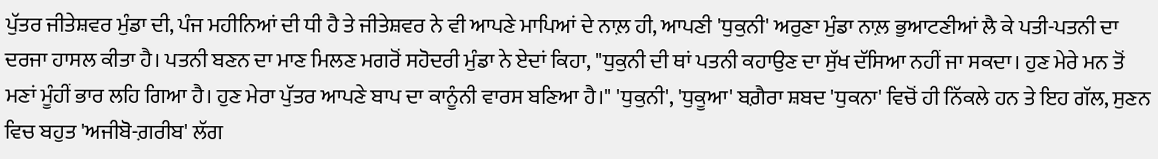ਪੁੱਤਰ ਜੀਤੇਸ਼ਵਰ ਮੁੰਡਾ ਦੀ, ਪੰਜ ਮਹੀਨਿਆਂ ਦੀ ਧੀ ਹੈ ਤੇ ਜੀਤੇਸ਼ਵਰ ਨੇ ਵੀ ਆਪਣੇ ਮਾਪਿਆਂ ਦੇ ਨਾਲ਼ ਹੀ, ਆਪਣੀ 'ਧੁਕੁਨੀ' ਅਰੁਣਾ ਮੁੰਡਾ ਨਾਲ਼ ਭੁਆਟਣੀਆਂ ਲੈ ਕੇ ਪਤੀ-ਪਤਨੀ ਦਾ ਦਰਜਾ ਹਾਸਲ ਕੀਤਾ ਹੈ। ਪਤਨੀ ਬਣਨ ਦਾ ਮਾਣ ਮਿਲਣ ਮਗਰੋਂ ਸਹੋਦਰੀ ਮੁੰਡਾ ਨੇ ਏਦਾਂ ਕਿਹਾ, "ਧੁਕੁਨੀ ਦੀ ਥਾਂ ਪਤਨੀ ਕਹਾਉਣ ਦਾ ਸੁੱਖ ਦੱਸਿਆ ਨਹੀਂ ਜਾ ਸਕਦਾ। ਹੁਣ ਮੇਰੇ ਮਨ ਤੋਂ ਮਣਾਂ ਮੂੰਹੀਂ ਭਾਰ ਲਹਿ ਗਿਆ ਹੈ। ਹੁਣ ਮੇਰਾ ਪੁੱਤਰ ਆਪਣੇ ਬਾਪ ਦਾ ਕਾਨੂੰਨੀ ਵਾਰਸ ਬਣਿਆ ਹੈ।" 'ਧੁਕੁਨੀ', 'ਧੁਕੂਆ' ਬਗ਼ੈਰਾ ਸ਼ਬਦ 'ਧੁਕਨਾ' ਵਿਚੋਂ ਹੀ ਨਿੱਕਲੇ ਹਨ ਤੇ ਇਹ ਗੱਲ, ਸੁਣਨ ਵਿਚ ਬਹੁਤ 'ਅਜੀਬੋ-ਗ਼ਰੀਬ' ਲੱਗ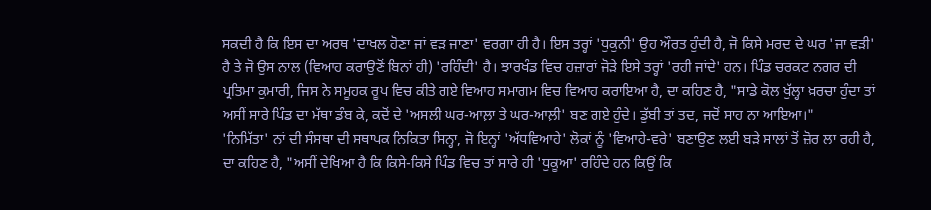ਸਕਦੀ ਹੈ ਕਿ ਇਸ ਦਾ ਅਰਥ 'ਦਾਖਲ ਹੋਣਾ ਜਾਂ ਵੜ ਜਾਣਾ' ਵਰਗਾ ਹੀ ਹੈ। ਇਸ ਤਰ੍ਹਾਂ 'ਧੁਕੁਨੀ' ਉਹ ਔਰਤ ਹੁੰਦੀ ਹੈ, ਜੋ ਕਿਸੇ ਮਰਦ ਦੇ ਘਰ 'ਜਾ ਵੜੀ' ਹੈ ਤੇ ਜੋ ਉਸ ਨਾਲ (ਵਿਆਹ ਕਰਾਉਣੋਂ ਬਿਨਾਂ ਹੀ) 'ਰਹਿੰਦੀ' ਹੈ। ਝਾਰਖੰਡ ਵਿਚ ਹਜ਼ਾਰਾਂ ਜੋੜੇ ਇਸੇ ਤਰ੍ਹਾਂ 'ਰਹੀ ਜਾਂਦੇ' ਹਨ। ਪਿੰਡ ਚਰਕਟ ਨਗਰ ਦੀ ਪ੍ਰਤਿਮਾ ਕੁਮਾਰੀ, ਜਿਸ ਨੇ ਸਮੂਹਕ ਰੂਪ ਵਿਚ ਕੀਤੇ ਗਏ ਵਿਆਹ ਸਮਾਗਮ ਵਿਚ ਵਿਆਹ ਕਰਾਇਆ ਹੈ, ਦਾ ਕਹਿਣ ਹੈ, "ਸਾਡੇ ਕੋਲ ਖੁੱਲ੍ਹਾ ਖ਼ਰਚਾ ਹੁੰਦਾ ਤਾਂ ਅਸੀਂ ਸਾਰੇ ਪਿੰਡ ਦਾ ਮੱਥਾ ਡੰਬ ਕੇ, ਕਦੋਂ ਦੇ 'ਅਸਲੀ ਘਰ-ਆਲ਼ਾ ਤੇ ਘਰ-ਆਲ਼ੀ' ਬਣ ਗਏ ਹੁੰਦੇ। ਡੁੱਬੀ ਤਾਂ ਤਦ, ਜਦੋਂ ਸਾਹ ਨਾ ਆਇਆ।"
'ਨਿਮਿੱਤਾ' ਨਾਂ ਦੀ ਸੰਸਥਾ ਦੀ ਸਥਾਪਕ ਨਿਕਿਤਾ ਸਿਨ੍ਹਾ, ਜੋ ਇਨ੍ਹਾਂ 'ਅੱਧਵਿਆਹੇ' ਲੋਕਾਂ ਨੂੰ 'ਵਿਆਹੇ-ਵਰੇ' ਬਣਾਉਣ ਲਈ ਬੜੇ ਸਾਲਾਂ ਤੋਂ ਜ਼ੋਰ ਲਾ ਰਹੀ ਹੈ, ਦਾ ਕਹਿਣ ਹੈ, "ਅਸੀਂ ਦੇਖਿਆ ਹੈ ਕਿ ਕਿਸੇ-ਕਿਸੇ ਪਿੰਡ ਵਿਚ ਤਾਂ ਸਾਰੇ ਹੀ 'ਧੁਕੂਆ' ਰਹਿੰਦੇ ਹਨ ਕਿਉਂ ਕਿ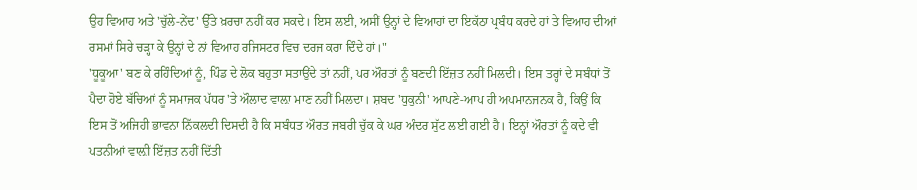ਉਹ ਵਿਆਹ ਅਤੇ 'ਚੁੱਲੇ-ਨੇਂਦ' ਉੱਤੇ ਖ਼ਰਚਾ ਨਹੀਂ ਕਰ ਸਕਦੇ। ਇਸ ਲਈ, ਅਸੀਂ ਉਨ੍ਹਾਂ ਦੇ ਵਿਆਹਾਂ ਦਾ ਇਕੱਠਾ ਪ੍ਰਬੰਧ ਕਰਦੇ ਹਾਂ ਤੇ ਵਿਆਹ ਦੀਆਂ ਰਸਮਾਂ ਸਿਰੇ ਚੜ੍ਹਾ ਕੇ ਉਨ੍ਹਾਂ ਦੇ ਨਾਂ ਵਿਆਹ ਰਜਿਸਟਰ ਵਿਚ ਦਰਜ ਕਰਾ ਦਿੰਦੇ ਹਾਂ।"
'ਧੂਕੂਆ' ਬਣ ਕੇ ਰਹਿੰਦਿਆਂ ਨੂੰ, ਪਿੰਡ ਦੇ ਲੋਕ ਬਹੁਤਾ ਸਤਾਉਂਦੇ ਤਾਂ ਨਹੀਂ, ਪਰ ਔਰਤਾਂ ਨੂੰ ਬਣਦੀ ਇੱਜ਼ਤ ਨਹੀਂ ਮਿਲਦੀ। ਇਸ ਤਰ੍ਹਾਂ ਦੇ ਸਬੰਧਾਂ ਤੋਂ ਪੈਦਾ ਹੋਏ ਬੱਚਿਆਂ ਨੂੰ ਸਮਾਜਕ ਪੱਧਰ 'ਤੇ ਔਲਾਦ ਵਾਲ਼ਾ ਮਾਣ ਨਹੀਂ ਮਿਲਦਾ। ਸ਼ਬਦ 'ਧੁਕੁਨੀ' ਆਪਣੇ-ਆਪ ਹੀ ਅਪਮਾਨਜਨਕ ਹੈ, ਕਿਉਂ ਕਿ ਇਸ ਤੋਂ ਅਜਿਹੀ ਭਾਵਨਾ ਨਿੱਕਲਦੀ ਦਿਸਦੀ ਹੈ ਕਿ ਸਬੰਧਤ ਔਰਤ ਜਬਰੀ ਚੁੱਕ ਕੇ ਘਰ ਅੰਦਰ ਸੁੱਟ ਲਈ ਗਈ ਹੈ। ਇਨ੍ਹਾਂ ਔਰਤਾਂ ਨੂੰ ਕਦੇ ਵੀ ਪਤਨੀਆਂ ਵਾਲ਼ੀ ਇੱਜ਼ਤ ਨਹੀਂ ਦਿੱਤੀ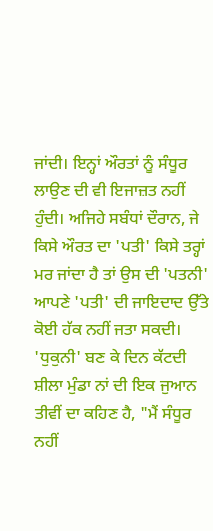ਜਾਂਦੀ। ਇਨ੍ਹਾਂ ਔਰਤਾਂ ਨੂੰ ਸੰਧੂਰ ਲਾਉਣ ਦੀ ਵੀ ਇਜਾਜ਼ਤ ਨਹੀਂ ਹੁੰਦੀ। ਅਜਿਹੇ ਸਬੰਧਾਂ ਦੌਰਾਨ, ਜੇ ਕਿਸੇ ਔਰਤ ਦਾ 'ਪਤੀ' ਕਿਸੇ ਤਰ੍ਹਾਂ ਮਰ ਜਾਂਦਾ ਹੈ ਤਾਂ ਉਸ ਦੀ 'ਪਤਨੀ' ਆਪਣੇ 'ਪਤੀ' ਦੀ ਜਾਇਦਾਦ ਉੱਤੇ ਕੋਈ ਹੱਕ ਨਹੀਂ ਜਤਾ ਸਕਦੀ।
'ਧੁਕੁਨੀ' ਬਣ ਕੇ ਦਿਨ ਕੱਟਦੀ ਸ਼ੀਲਾ ਮੁੰਡਾ ਨਾਂ ਦੀ ਇਕ ਜੁਆਨ ਤੀਵੀਂ ਦਾ ਕਹਿਣ ਹੈ, "ਮੈਂ ਸੰਧੂਰ ਨਹੀਂ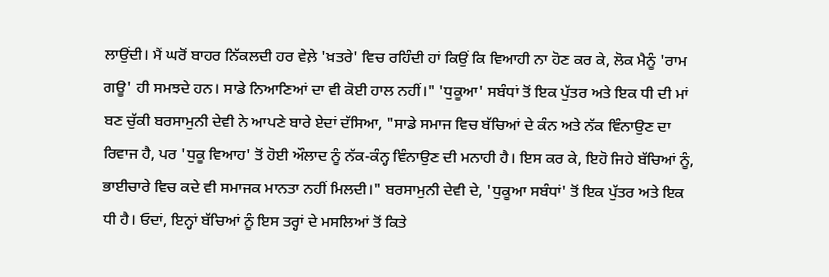ਲਾਉਂਦੀ। ਮੈਂ ਘਰੋਂ ਬਾਹਰ ਨਿੱਕਲਦੀ ਹਰ ਵੇਲ਼ੇ 'ਖ਼ਤਰੇ' ਵਿਚ ਰਹਿੰਦੀ ਹਾਂ ਕਿਉਂ ਕਿ ਵਿਆਹੀ ਨਾ ਹੋਣ ਕਰ ਕੇ, ਲੋਕ ਮੈਨੂੰ 'ਰਾਮ ਗਊ' ਹੀ ਸਮਝਦੇ ਹਨ। ਸਾਡੇ ਨਿਆਣਿਆਂ ਦਾ ਵੀ ਕੋਈ ਹਾਲ ਨਹੀਂ।" 'ਧੁਕੂਆ' ਸਬੰਧਾਂ ਤੋਂ ਇਕ ਪੁੱਤਰ ਅਤੇ ਇਕ ਧੀ ਦੀ ਮਾਂ ਬਣ ਚੁੱਕੀ ਬਰਸਾਮੁਨੀ ਦੇਵੀ ਨੇ ਆਪਣੇ ਬਾਰੇ ਏਦਾਂ ਦੱਸਿਆ, "ਸਾਡੇ ਸਮਾਜ ਵਿਚ ਬੱਚਿਆਂ ਦੇ ਕੰਨ ਅਤੇ ਨੱਕ ਵਿੰਨਾਉਣ ਦਾ ਰਿਵਾਜ ਹੈ, ਪਰ 'ਧੁਕੂ ਵਿਆਹ' ਤੋਂ ਹੋਈ ਔਲਾਦ ਨੂੰ ਨੱਕ-ਕੰਨ੍ਹ ਵਿੰਨਾਉਣ ਦੀ ਮਨਾਹੀ ਹੈ। ਇਸ ਕਰ ਕੇ, ਇਹੋ ਜਿਹੇ ਬੱਚਿਆਂ ਨੂੰ, ਭਾਈਚਾਰੇ ਵਿਚ ਕਦੇ ਵੀ ਸਮਾਜਕ ਮਾਨਤਾ ਨਹੀਂ ਮਿਲਦੀ।" ਬਰਸਾਮੁਨੀ ਦੇਵੀ ਦੇ, 'ਧੁਕੂਆ ਸਬੰਧਾਂ' ਤੋਂ ਇਕ ਪੁੱਤਰ ਅਤੇ ਇਕ ਧੀ ਹੈ। ਓਦਾਂ, ਇਨ੍ਹਾਂ ਬੱਚਿਆਂ ਨੂੰ ਇਸ ਤਰ੍ਹਾਂ ਦੇ ਮਸਲਿਆਂ ਤੋਂ ਕਿਤੇ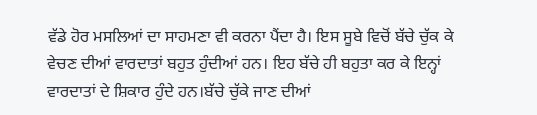ਵੱਡੇ ਹੋਰ ਮਸਲਿਆਂ ਦਾ ਸਾਹਮਣਾ ਵੀ ਕਰਨਾ ਪੈਂਦਾ ਹੈ। ਇਸ ਸੂਬੇ ਵਿਚੋਂ ਬੱਚੇ ਚੁੱਕ ਕੇ ਵੇਚਣ ਦੀਆਂ ਵਾਰਦਾਤਾਂ ਬਹੁਤ ਹੁੰਦੀਆਂ ਹਨ। ਇਹ ਬੱਚੇ ਹੀ ਬਹੁਤਾ ਕਰ ਕੇ ਇਨ੍ਹਾਂ ਵਾਰਦਾਤਾਂ ਦੇ ਸ਼ਿਕਾਰ ਹੁੰਦੇ ਹਨ।ਬੱਚੇ ਚੁੱਕੇ ਜਾਣ ਦੀਆਂ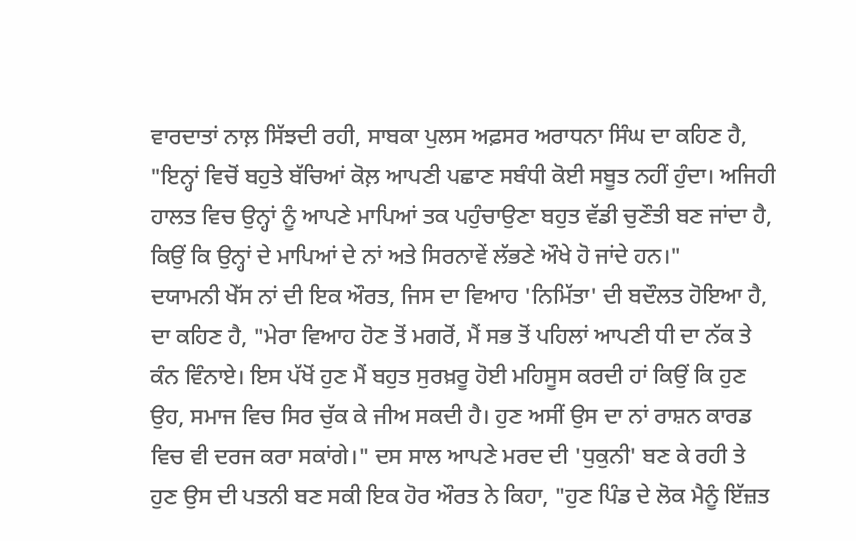ਵਾਰਦਾਤਾਂ ਨਾਲ਼ ਸਿੱਝਦੀ ਰਹੀ, ਸਾਬਕਾ ਪੁਲਸ ਅਫ਼ਸਰ ਅਰਾਧਨਾ ਸਿੰਘ ਦਾ ਕਹਿਣ ਹੈ, "ਇਨ੍ਹਾਂ ਵਿਚੋਂ ਬਹੁਤੇ ਬੱਚਿਆਂ ਕੋਲ਼ ਆਪਣੀ ਪਛਾਣ ਸਬੰਧੀ ਕੋਈ ਸਬੂਤ ਨਹੀਂ ਹੁੰਦਾ। ਅਜਿਹੀ ਹਾਲਤ ਵਿਚ ਉਨ੍ਹਾਂ ਨੂੰ ਆਪਣੇ ਮਾਪਿਆਂ ਤਕ ਪਹੁੰਚਾਉਣਾ ਬਹੁਤ ਵੱਡੀ ਚੁਣੌਤੀ ਬਣ ਜਾਂਦਾ ਹੈ, ਕਿਉਂ ਕਿ ਉਨ੍ਹਾਂ ਦੇ ਮਾਪਿਆਂ ਦੇ ਨਾਂ ਅਤੇ ਸਿਰਨਾਵੇਂ ਲੱਭਣੇ ਔਖੇ ਹੋ ਜਾਂਦੇ ਹਨ।"
ਦਯਾਮਨੀ ਖੇੱਸ ਨਾਂ ਦੀ ਇਕ ਔਰਤ, ਜਿਸ ਦਾ ਵਿਆਹ 'ਨਿਮਿੱਤਾ' ਦੀ ਬਦੌਲਤ ਹੋਇਆ ਹੈ, ਦਾ ਕਹਿਣ ਹੈ, "ਮੇਰਾ ਵਿਆਹ ਹੋਣ ਤੋਂ ਮਗਰੋਂ, ਮੈਂ ਸਭ ਤੋਂ ਪਹਿਲਾਂ ਆਪਣੀ ਧੀ ਦਾ ਨੱਕ ਤੇ ਕੰਨ ਵਿੰਨਾਏ। ਇਸ ਪੱਖੋਂ ਹੁਣ ਮੈਂ ਬਹੁਤ ਸੁਰਖ਼ਰੂ ਹੋਈ ਮਹਿਸੂਸ ਕਰਦੀ ਹਾਂ ਕਿਉਂ ਕਿ ਹੁਣ ਉਹ, ਸਮਾਜ ਵਿਚ ਸਿਰ ਚੁੱਕ ਕੇ ਜੀਅ ਸਕਦੀ ਹੈ। ਹੁਣ ਅਸੀਂ ਉਸ ਦਾ ਨਾਂ ਰਾਸ਼ਨ ਕਾਰਡ ਵਿਚ ਵੀ ਦਰਜ ਕਰਾ ਸਕਾਂਗੇ।" ਦਸ ਸਾਲ ਆਪਣੇ ਮਰਦ ਦੀ 'ਧੁਕੁਨੀ' ਬਣ ਕੇ ਰਹੀ ਤੇ ਹੁਣ ਉਸ ਦੀ ਪਤਨੀ ਬਣ ਸਕੀ ਇਕ ਹੋਰ ਔਰਤ ਨੇ ਕਿਹਾ, "ਹੁਣ ਪਿੰਡ ਦੇ ਲੋਕ ਮੈਨੂੰ ਇੱਜ਼ਤ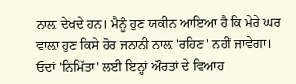ਨਾਲ਼ ਦੇਖਦੇ ਹਨ। ਮੈਨੂੰ ਹੁਣ ਯਕੀਨ ਆਇਆ ਹੈ ਕਿ ਮੇਰੇ ਘਰ ਵਾਲ਼ਾ ਹੁਣ ਕਿਸੇ ਹੋਰ ਜਨਾਨੀ ਨਾਲ਼ 'ਰਹਿਣ' ਨਹੀਂ ਜਾਵੇਗਾ।
ਓਦਾਂ 'ਨਿਮਿੱਤਾ' ਲਈ ਇਨ੍ਹਾਂ ਔਰਤਾਂ ਦੇ ਵਿਆਹ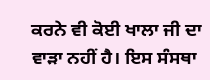ਕਰਨੇ ਵੀ ਕੋਈ ਖਾਲਾ ਜੀ ਦਾ ਵਾੜਾ ਨਹੀਂ ਹੈ। ਇਸ ਸੰਸਥਾ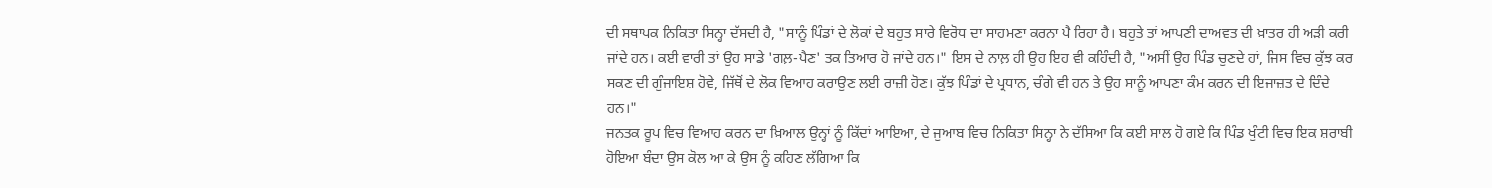ਦੀ ਸਥਾਪਕ ਨਿਕਿਤਾ ਸਿਨ੍ਹਾ ਦੱਸਦੀ ਹੈ, "ਸਾਨੂੰ ਪਿੰਡਾਂ ਦੇ ਲੋਕਾਂ ਦੇ ਬਹੁਤ ਸਾਰੇ ਵਿਰੋਧ ਦਾ ਸਾਹਮਣਾ ਕਰਨਾ ਪੈ ਰਿਹਾ ਹੈ। ਬਹੁਤੇ ਤਾਂ ਆਪਣੀ ਦਾਅਵਤ ਦੀ ਖ਼ਾਤਰ ਹੀ ਅੜੀ ਕਰੀ ਜਾਂਦੇ ਹਨ। ਕਈ ਵਾਰੀ ਤਾਂ ਉਹ ਸਾਡੇ 'ਗਲ਼-ਪੈਣ' ਤਕ ਤਿਆਰ ਹੋ ਜਾਂਦੇ ਹਨ।" ਇਸ ਦੇ ਨਾਲ਼ ਹੀ ਉਹ ਇਹ ਵੀ ਕਹਿੰਦੀ ਹੈ, "ਅਸੀਂ ਉਹ ਪਿੰਡ ਚੁਣਦੇ ਹਾਂ, ਜਿਸ ਵਿਚ ਕੁੱਝ ਕਰ ਸਕਣ ਦੀ ਗੁੰਜਾਇਸ਼ ਹੋਵੇ, ਜਿੱਥੋਂ ਦੇ ਲੋਕ ਵਿਆਹ ਕਰਾਉਣ ਲਈ ਰਾਜ਼ੀ ਹੋਣ। ਕੁੱਝ ਪਿੰਡਾਂ ਦੇ ਪ੍ਰਧਾਨ, ਚੰਗੇ ਵੀ ਹਨ ਤੇ ਉਹ ਸਾਨੂੰ ਆਪਣਾ ਕੰਮ ਕਰਨ ਦੀ ਇਜਾਜ਼ਤ ਦੇ ਦਿੰਦੇ ਹਨ।"
ਜਨਤਕ ਰੂਪ ਵਿਚ ਵਿਆਹ ਕਰਨ ਦਾ ਖ਼ਿਆਲ ਉਨ੍ਹਾਂ ਨੂੰ ਕਿੱਦਾਂ ਆਇਆ, ਦੇ ਜੁਆਬ ਵਿਚ ਨਿਕਿਤਾ ਸਿਨ੍ਹਾ ਨੇ ਦੱਸਿਆ ਕਿ ਕਈ ਸਾਲ ਹੋ ਗਏ ਕਿ ਪਿੰਡ ਖੁੰਟੀ ਵਿਚ ਇਕ ਸ਼ਰਾਬੀ ਹੋਇਆ ਬੰਦਾ ਉਸ ਕੋਲ ਆ ਕੇ ਉਸ ਨੂੰ ਕਹਿਣ ਲੱਗਿਆ ਕਿ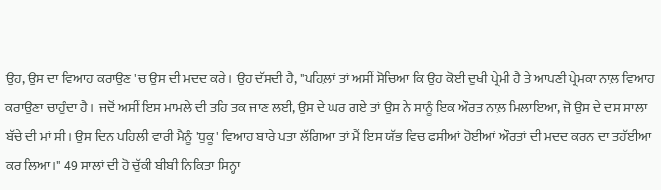ਉਹ, ਉਸ ਦਾ ਵਿਆਹ ਕਰਾਉਣ 'ਚ ਉਸ ਦੀ ਮਦਦ ਕਰੇ। ਉਹ ਦੱਸਦੀ ਹੈ, "ਪਹਿਲ਼ਾਂ ਤਾਂ ਅਸੀਂ ਸੋਚਿਆ ਕਿ ਉਹ ਕੋਈ ਦੁਖੀ ਪ੍ਰੇਮੀ ਹੈ ਤੇ ਆਪਣੀ ਪ੍ਰੇਮਕਾ ਨਾਲ਼ ਵਿਆਹ ਕਰਾਉਣਾ ਚਾਹੁੰਦਾ ਹੈ। ਜਦੋਂ ਅਸੀਂ ਇਸ ਮਾਮਲੇ ਦੀ ਤਹਿ ਤਕ ਜਾਣ ਲਈ, ਉਸ ਦੇ ਘਰ ਗਏ ਤਾਂ ਉਸ ਨੇ ਸਾਨੂੰ ਇਕ ਔਰਤ ਨਾਲ਼ ਮਿਲਾਇਆ, ਜੋ ਉਸ ਦੇ ਦਸ ਸਾਲਾ ਬੱਚੇ ਦੀ ਮਾਂ ਸੀ। ਉਸ ਦਿਨ ਪਹਿਲੀ ਵਾਰੀ ਮੈਨੂੰ 'ਧੁਕੂ' ਵਿਆਹ ਬਾਰੇ ਪਤਾ ਲੱਗਿਆ ਤਾਂ ਮੈਂ ਇਸ ਯੱਭ ਵਿਚ ਫਸੀਆਂ ਹੋਈਆਂ ਔਰਤਾਂ ਦੀ ਮਦਦ ਕਰਨ ਦਾ ਤਹੱਈਆ ਕਰ ਲਿਆ।" 49 ਸਾਲਾਂ ਦੀ ਹੋ ਚੁੱਕੀ ਬੀਬੀ ਨਿਕਿਤਾ ਸਿਨ੍ਹਾ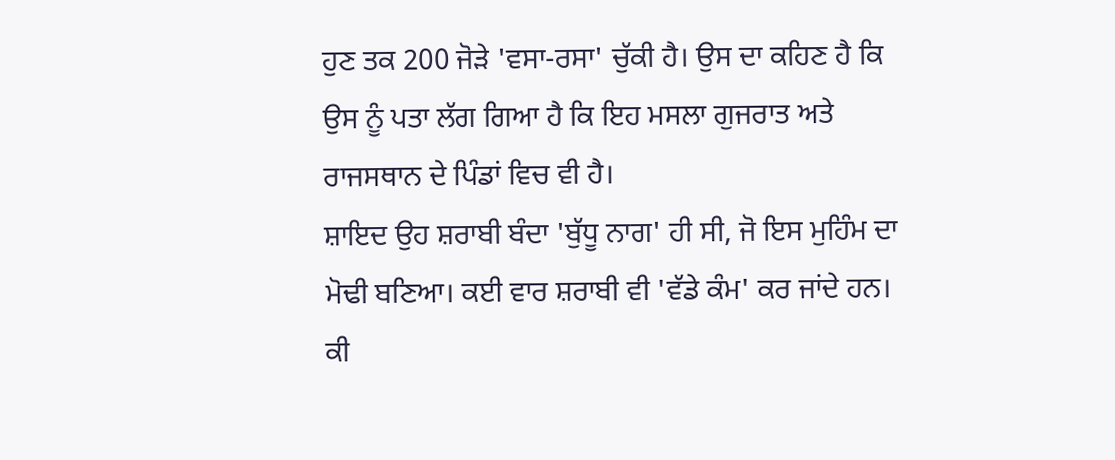ਹੁਣ ਤਕ 200 ਜੋੜੇ 'ਵਸਾ-ਰਸਾ' ਚੁੱਕੀ ਹੈ। ਉਸ ਦਾ ਕਹਿਣ ਹੈ ਕਿ ਉਸ ਨੂੰ ਪਤਾ ਲੱਗ ਗਿਆ ਹੈ ਕਿ ਇਹ ਮਸਲਾ ਗੁਜਰਾਤ ਅਤੇ ਰਾਜਸਥਾਨ ਦੇ ਪਿੰਡਾਂ ਵਿਚ ਵੀ ਹੈ।
ਸ਼ਾਇਦ ਉਹ ਸ਼ਰਾਬੀ ਬੰਦਾ 'ਬੁੱਧੂ ਨਾਗ' ਹੀ ਸੀ, ਜੋ ਇਸ ਮੁਹਿੰਮ ਦਾ ਮੋਢੀ ਬਣਿਆ। ਕਈ ਵਾਰ ਸ਼ਰਾਬੀ ਵੀ 'ਵੱਡੇ ਕੰਮ' ਕਰ ਜਾਂਦੇ ਹਨ। ਕੀ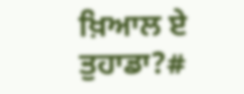ਖ਼ਿਆਲ ਏ ਤੁਹਾਡਾ?#